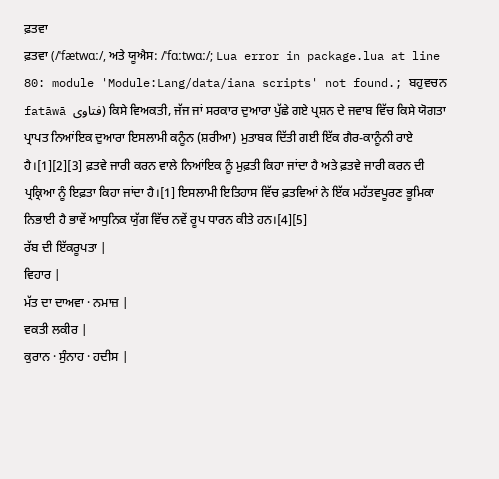ਫ਼ਤਵਾ
ਫ਼ਤਵਾ (/ˈfætwɑː/, ਅਤੇ ਯੂਐਸ: /ˈfɑːtwɑː/; Lua error in package.lua at line 80: module 'Module:Lang/data/iana scripts' not found.; ਬਹੁਵਚਨ fatāwā فتاوى) ਕਿਸੇ ਵਿਅਕਤੀ, ਜੱਜ ਜਾਂ ਸਰਕਾਰ ਦੁਆਰਾ ਪੁੱਛੇ ਗਏ ਪ੍ਰਸ਼ਨ ਦੇ ਜਵਾਬ ਵਿੱਚ ਕਿਸੇ ਯੋਗਤਾ ਪ੍ਰਾਪਤ ਨਿਆਂਇਕ ਦੁਆਰਾ ਇਸਲਾਮੀ ਕਨੂੰਨ (ਸ਼ਰੀਆ) ਮੁਤਾਬਕ ਦਿੱਤੀ ਗਈ ਇੱਕ ਗੈਰ-ਕਾਨੂੰਨੀ ਰਾਏ ਹੈ।[1][2][3] ਫ਼ਤਵੇ ਜਾਰੀ ਕਰਨ ਵਾਲੇ ਨਿਆਂਇਕ ਨੂੰ ਮੁਫ਼ਤੀ ਕਿਹਾ ਜਾਂਦਾ ਹੈ ਅਤੇ ਫ਼ਤਵੇ ਜਾਰੀ ਕਰਨ ਦੀ ਪ੍ਰਕ੍ਰਿਆ ਨੂੰ ਇਫ਼ਤਾ ਕਿਹਾ ਜਾਂਦਾ ਹੈ।[1] ਇਸਲਾਮੀ ਇਤਿਹਾਸ ਵਿੱਚ ਫ਼ਤਵਿਆਂ ਨੇ ਇੱਕ ਮਹੱਤਵਪੂਰਣ ਭੂਮਿਕਾ ਨਿਭਾਈ ਹੈ ਭਾਵੇਂ ਆਧੁਨਿਕ ਯੁੱਗ ਵਿੱਚ ਨਵੇਂ ਰੂਪ ਧਾਰਨ ਕੀਤੇ ਹਨ।[4][5]
ਰੱਬ ਦੀ ਇੱਕਰੂਪਤਾ |
ਵਿਹਾਰ |
ਮੱਤ ਦਾ ਦਾਅਵਾ · ਨਮਾਜ਼ |
ਵਕਤੀ ਲਕੀਰ |
ਕੁਰਾਨ · ਸੁੰਨਾਹ · ਹਦੀਸ |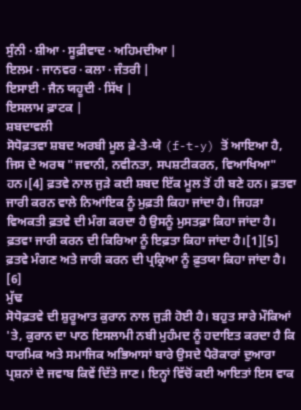ਸੁੰਨੀ · ਸ਼ੀਆ · ਸੂਫ਼ੀਵਾਦ · ਅਹਿਮਦੀਆ |
ਇਲਮ · ਜਾਨਵਰ · ਕਲਾ · ਜੰਤਰੀ |
ਇਸਾਈ · ਜੈਨ ਯਹੂਦੀ · ਸਿੱਖ |
ਇਸਲਾਮ ਫ਼ਾਟਕ |
ਸ਼ਬਦਾਵਲੀ
ਸੋਧੋਫ਼ਤਵਾ ਸ਼ਬਦ ਅਰਬੀ ਮੂਲ ਫ਼ੇ-ਤੇ-ਯੇ (f-t-y) ਤੋਂ ਆਇਆ ਹੈ, ਜਿਸ ਦੇ ਅਰਥ "ਜਵਾਨੀ, ਨਵੀਨਤਾ, ਸਪਸ਼ਟੀਕਰਨ, ਵਿਆਖਿਆ" ਹਨ।[4] ਫ਼ਤਵੇ ਨਾਲ ਜੁੜੇ ਕਈ ਸ਼ਬਦ ਇੱਕ ਮੂਲ ਤੋਂ ਹੀ ਬਣੇ ਹਨ। ਫ਼ਤਵਾ ਜਾਰੀ ਕਰਨ ਵਾਲੇ ਨਿਆਂਇਕ ਨੂੰ ਮੁਫ਼ਤੀ ਕਿਹਾ ਜਾਂਦਾ ਹੈ। ਜਿਹੜਾ ਵਿਅਕਤੀ ਫ਼ਤਵੇ ਦੀ ਮੰਗ ਕਰਦਾ ਹੈ ਉਸਨੂੰ ਮੁਸਤਫ਼ਾ ਕਿਹਾ ਜਾਂਦਾ ਹੈ। ਫ਼ਤਵਾ ਜਾਰੀ ਕਰਨ ਦੀ ਕਿਰਿਆ ਨੂੰ ਇਫ਼ਤਾ ਕਿਹਾ ਜਾਂਦਾ ਹੈ।[1][5] ਫ਼ਤਵੇ ਮੰਗਣ ਅਤੇ ਜਾਰੀ ਕਰਨ ਦੀ ਪ੍ਰਕ੍ਰਿਆ ਨੂੰ ਫ਼ੁਤਯਾ ਕਿਹਾ ਜਾਂਦਾ ਹੈ। [6]
ਮੁੱਢ
ਸੋਧੋਫ਼ਤਵੇ ਦੀ ਸ਼ੁਰੂਆਤ ਕੁਰਾਨ ਨਾਲ ਜੁੜੀ ਹੋਈ ਹੈ। ਬਹੁਤ ਸਾਰੇ ਮੌਕਿਆਂ 'ਤੇ, ਕੁਰਾਨ ਦਾ ਪਾਠ ਇਸਲਾਮੀ ਨਬੀ ਮੁਹੰਮਦ ਨੂੰ ਹਦਾਇਤ ਕਰਦਾ ਹੈ ਕਿ ਧਾਰਮਿਕ ਅਤੇ ਸਮਾਜਿਕ ਅਭਿਆਸਾਂ ਬਾਰੇ ਉਸਦੇ ਪੈਰੋਕਾਰਾਂ ਦੁਆਰਾ ਪ੍ਰਸ਼ਨਾਂ ਦੇ ਜਵਾਬ ਕਿਵੇਂ ਦਿੱਤੇ ਜਾਣ। ਇਨ੍ਹਾਂ ਵਿੱਚੋਂ ਕਈ ਆਇਤਾਂ ਇਸ ਵਾਕ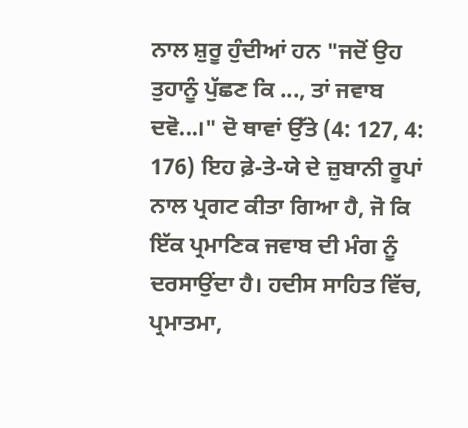ਨਾਲ ਸ਼ੁਰੂ ਹੁੰਦੀਆਂ ਹਨ "ਜਦੋਂ ਉਹ ਤੁਹਾਨੂੰ ਪੁੱਛਣ ਕਿ ..., ਤਾਂ ਜਵਾਬ ਦਵੋ...।" ਦੋ ਥਾਵਾਂ ਉੱਤੇ (4: 127, 4: 176) ਇਹ ਫ਼ੇ-ਤੇ-ਯੇ ਦੇ ਜ਼ੁਬਾਨੀ ਰੂਪਾਂ ਨਾਲ ਪ੍ਰਗਟ ਕੀਤਾ ਗਿਆ ਹੈ, ਜੋ ਕਿ ਇੱਕ ਪ੍ਰਮਾਣਿਕ ਜਵਾਬ ਦੀ ਮੰਗ ਨੂੰ ਦਰਸਾਉਂਦਾ ਹੈ। ਹਦੀਸ ਸਾਹਿਤ ਵਿੱਚ, ਪ੍ਰਮਾਤਮਾ,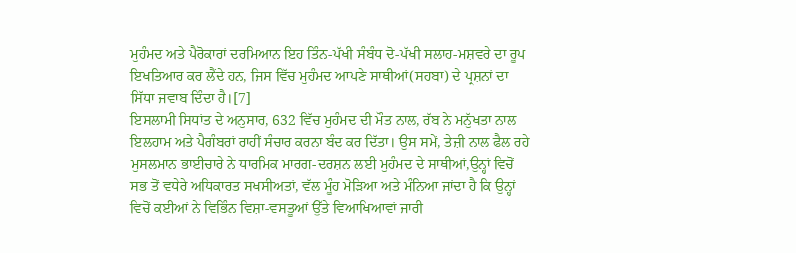ਮੁਹੰਮਦ ਅਤੇ ਪੈਰੋਕਾਰਾਂ ਦਰਮਿਆਨ ਇਹ ਤਿੰਨ-ਪੱਖੀ ਸੰਬੰਧ ਦੋ-ਪੱਖੀ ਸਲਾਹ-ਮਸ਼ਵਰੇ ਦਾ ਰੂਪ ਇਖਤਿਆਰ ਕਰ ਲੈਂਦੇ ਹਨ, ਜਿਸ ਵਿੱਚ ਮੁਹੰਮਦ ਆਪਣੇ ਸਾਥੀਆਂ(ਸਹਬਾ) ਦੇ ਪ੍ਰਸ਼ਨਾਂ ਦਾ ਸਿੱਧਾ ਜਵਾਬ ਦਿੰਦਾ ਹੈ।[7]
ਇਸਲਾਮੀ ਸਿਧਾਂਤ ਦੇ ਅਨੁਸਾਰ, 632 ਵਿੱਚ ਮੁਹੰਮਦ ਦੀ ਮੌਤ ਨਾਲ, ਰੱਬ ਨੇ ਮਨੁੱਖਤਾ ਨਾਲ ਇਲਹਾਮ ਅਤੇ ਪੈਗੰਬਰਾਂ ਰਾਹੀਂ ਸੰਚਾਰ ਕਰਨਾ ਬੰਦ ਕਰ ਦਿੱਤਾ। ਉਸ ਸਮੇਂ, ਤੇਜ਼ੀ ਨਾਲ ਫੈਲ ਰਹੇ ਮੁਸਲਮਾਨ ਭਾਈਚਾਰੇ ਨੇ ਧਾਰਮਿਕ ਮਾਰਗ-ਦਰਸ਼ਨ ਲਈ ਮੁਹੰਮਦ ਦੇ ਸਾਥੀਆਂ,ਉਨ੍ਹਾਂ ਵਿਚੋਂ ਸਭ ਤੋਂ ਵਧੇਰੇ ਅਧਿਕਾਰਤ ਸਖਸੀਅਤਾਂ, ਵੱਲ ਮੂੰਹ ਮੋੜਿਆ ਅਤੇ ਮੰਨਿਆ ਜਾਂਦਾ ਹੈ ਕਿ ਉਨ੍ਹਾਂ ਵਿਚੋਂ ਕਈਆਂ ਨੇ ਵਿਭਿੰਨ ਵਿਸ਼ਾ-ਵਸਤੂਆਂ ਉੱਤੇ ਵਿਆਖਿਆਵਾਂ ਜਾਰੀ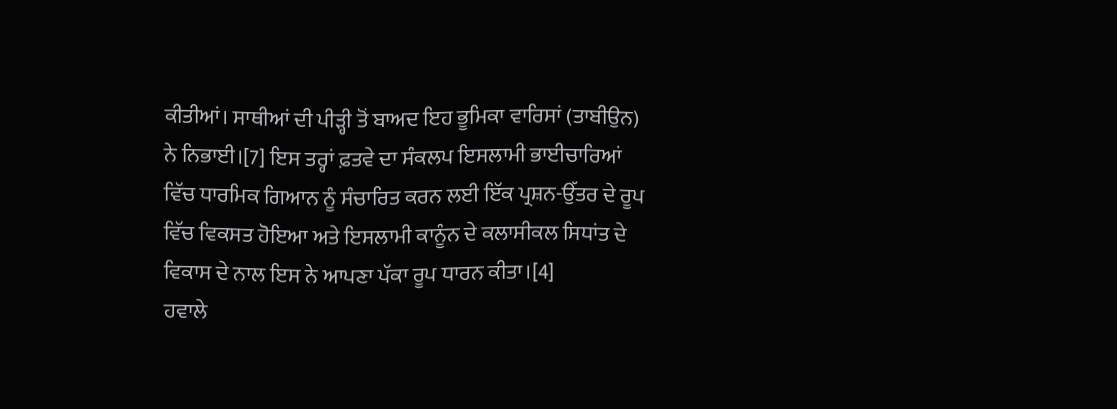ਕੀਤੀਆਂ। ਸਾਥੀਆਂ ਦੀ ਪੀੜ੍ਹੀ ਤੋਂ ਬਾਅਦ ਇਹ ਭੂਮਿਕਾ ਵਾਰਿਸਾਂ (ਤਾਬੀਉਨ) ਨੇ ਨਿਭਾਈ।[7] ਇਸ ਤਰ੍ਹਾਂ ਫ਼ਤਵੇ ਦਾ ਸੰਕਲਪ ਇਸਲਾਮੀ ਭਾਈਚਾਰਿਆਂ ਵਿੱਚ ਧਾਰਮਿਕ ਗਿਆਨ ਨੂੰ ਸੰਚਾਰਿਤ ਕਰਨ ਲਈ ਇੱਕ ਪ੍ਰਸ਼ਨ-ਉੱਤਰ ਦੇ ਰੂਪ ਵਿੱਚ ਵਿਕਸਤ ਹੋਇਆ ਅਤੇ ਇਸਲਾਮੀ ਕਾਨੂੰਨ ਦੇ ਕਲਾਸੀਕਲ ਸਿਧਾਂਤ ਦੇ ਵਿਕਾਸ ਦੇ ਨਾਲ ਇਸ ਨੇ ਆਪਣਾ ਪੱਕਾ ਰੂਪ ਧਾਰਨ ਕੀਤਾ।[4]
ਹਵਾਲੇ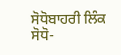ਸੋਧੋਬਾਹਰੀ ਲਿੰਕ
ਸੋਧੋ-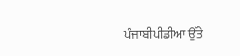ਪੰਜਾਬੀਪੀਡੀਆ ਉੱਤੇ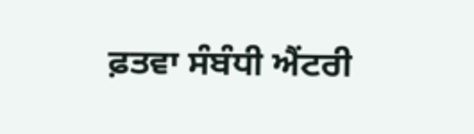ਫ਼ਤਵਾ ਸੰਬੰਧੀ ਐਂਟਰੀ